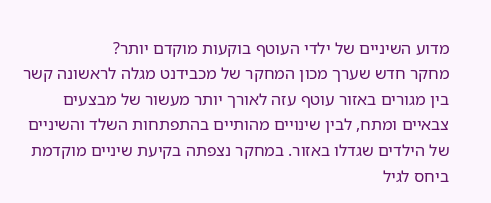מדוע השיניים של ילדי העוטף בוקעות מוקדם יותר?
מחקר חדש שערך מכון המחקר של מכבידנט מגלה לראשונה קשר בין מגורים באזור עוטף עזה לאורך יותר מעשור של מבצעים צבאיים ומתח, לבין שינויים מהותיים בהתפתחות השלד והשיניים של הילדים שגדלו באזור. במחקר נצפתה בקיעת שיניים מוקדמת ביחס לגיל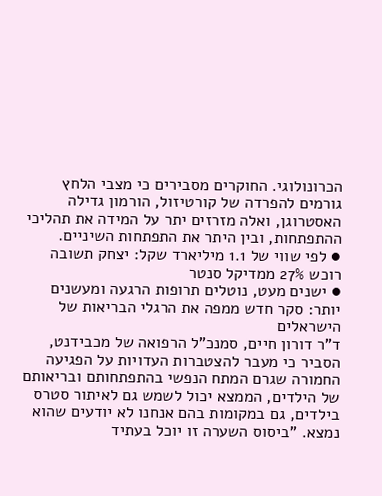הכרונולוגי. החוקרים מסבירים כי מצבי הלחץ גורמים להפרדה של קורטיזול, הורמון גדילה האסטרוגן, ואלה מזרזים יתר על המידה את תהליכי ההתפתחות, ובין היתר את התפתחות השיניים.
● לפי שווי של 1.1 מיליארד שקל: יצחק תשובה רוכש 27% ממדיקל סנטר
● ישנים מעט, נוטלים תרופות הרגעה ומעשנים יותר: סקר חדש ממפה את הרגלי הבריאות של הישראלים
ד"ר דורון חיים, סמנכ"ל הרפואה של מכבידנט, הסביר כי מעבר להצטברות העדויות על הפגיעה החמורה שגרם המתח הנפשי בהתפתחותם ובריאותם של הילדים, הממצא יכול לשמש גם לאיתור סטרס בילדים, גם במקומות בהם אנחנו לא יודעים שהוא נמצא. "ביסוס השערה זו יוכל בעתיד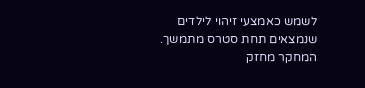לשמש כאמצעי זיהוי לילדים שנמצאים תחת סטרס מתמשך. המחקר מחזק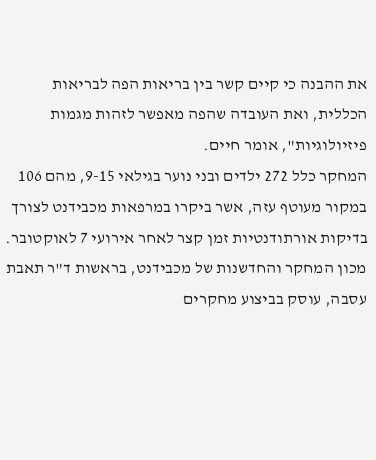את ההבנה כי קיים קשר בין בריאות הפה לבריאות הכללית, ואת העובדה שהפה מאפשר לזהות מגמות פיזיולוגיות", אומר חיים.
המחקר כלל 272 ילדים ובני נוער בגילאי 9-15, מהם 106 במקור מעוטף עזה, אשר ביקרו במרפאות מכבידנט לצורך בדיקות אורתודנטיות זמן קצר לאחר אירועי 7 לאוקטובר.
מכון המחקר והחדשנות של מכבידנט, בראשות ד"ר תאבת עסבה, עוסק בביצוע מחקרים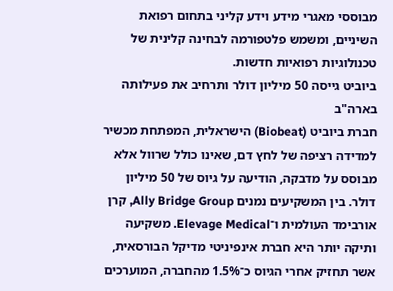מבוססי מאגרי מידע וידע קליני בתחום רפואת השיניים, ומשמש פלטפורמה לבחינה קלינית של טכנולוגיות רפואיות חדשות.
ביוביט גייסה 50 מיליון דולר ותרחיב את פעילותה בארה"ב
חברת ביוביט (Biobeat) הישראלית, המפתחת מכשיר למדידה רציפה של לחץ דם, שאינו כולל שרוול אלא מבוסס על מדבקה, הודיעה על גיוס של 50 מיליון דולר. בין המשקיעים נמנים Ally Bridge Group, קרן אורבימד העולמית ו־Elevage Medical. משקיעה ותיקה יותר היא חברת אינפיניטי מדיקל הבורסאית, אשר תחזיק אחרי הגיוס כ־1.5% מהחברה, המוערכים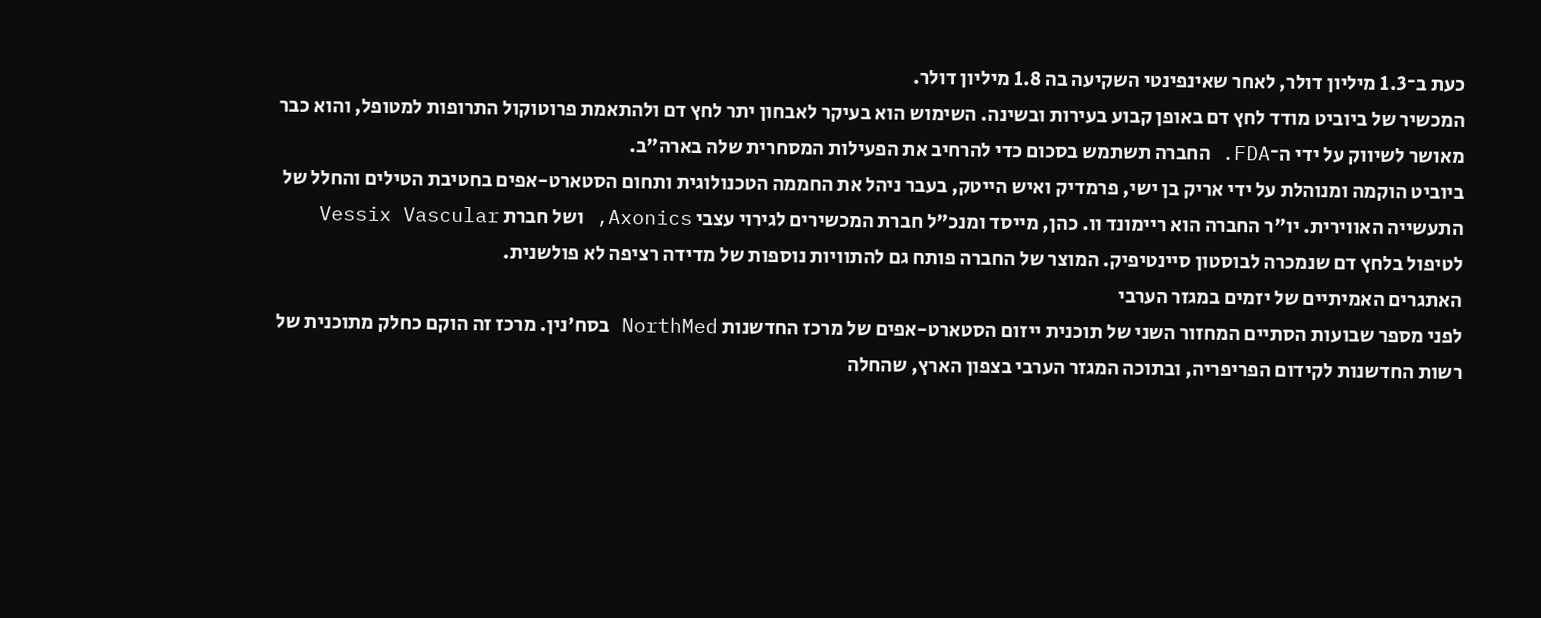כעת ב־1.3 מיליון דולר, לאחר שאינפינטי השקיעה בה 1.8 מיליון דולר.
המכשיר של ביוביט מודד לחץ דם באופן קבוע בעירות ובשינה. השימוש הוא בעיקר לאבחון יתר לחץ דם ולהתאמת פרוטוקול התרופות למטופל, והוא כבר מאושר לשיווק על ידי ה־FDA. החברה תשתמש בסכום כדי להרחיב את הפעילות המסחרית שלה בארה"ב.
ביוביט הוקמה ומנוהלת על ידי אריק בן ישי, פרמדיק ואיש הייטק, בעבר ניהל את החממה הטכנולוגית ותחום הסטארט-אפים בחטיבת הטילים והחלל של התעשייה האווירית. יו"ר החברה הוא ריימונד וו. כהן, מייסד ומנכ"ל חברת המכשירים לגירוי עצבי Axonics, ושל חברת Vessix Vascular לטיפול בלחץ דם שנמכרה לבוסטון סיינטיפיק. המוצר של החברה פותח גם להתוויות נוספות של מדידה רציפה לא פולשנית.
האתגרים האמיתיים של יזמים במגזר הערבי
לפני מספר שבועות הסתיים המחזור השני של תוכנית ייזום הסטארט-אפים של מרכז החדשנות NorthMed בסח'נין. מרכז זה הוקם כחלק מתוכנית של רשות החדשנות לקידום הפריפריה, ובתוכה המגזר הערבי בצפון הארץ, שהחלה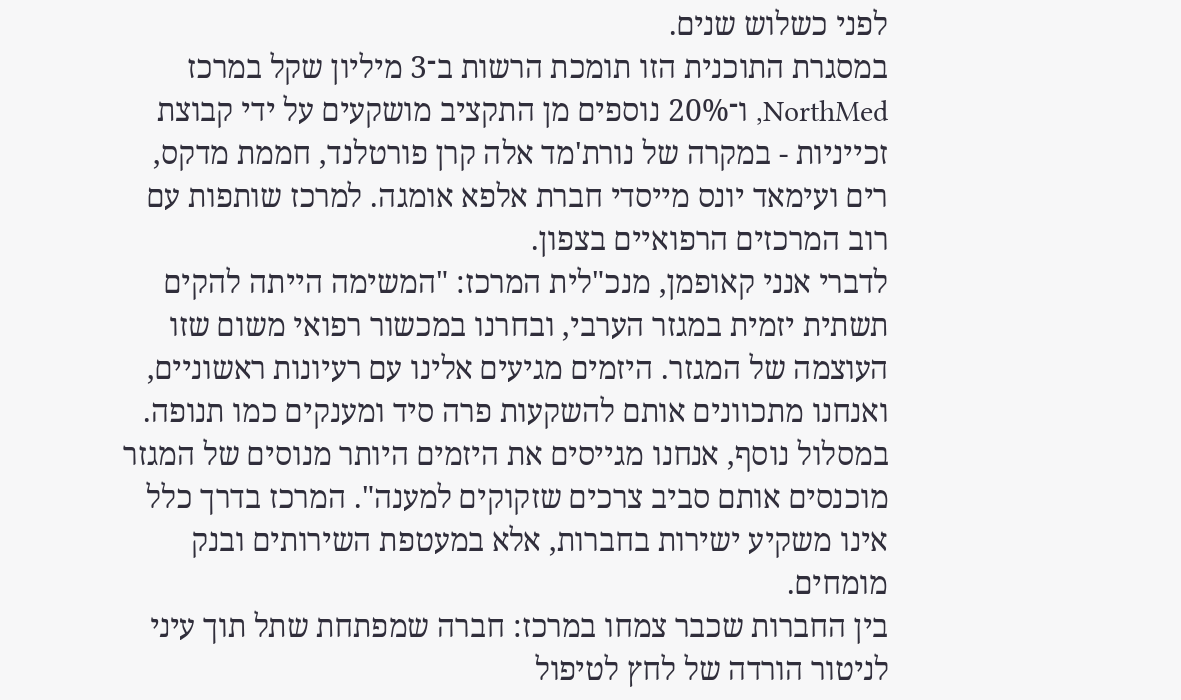לפני כשלוש שנים.
במסגרת התוכנית הזו תומכת הרשות ב־3 מיליון שקל במרכז NorthMed, ו־20% נוספים מן התקציב מושקעים על ידי קבוצת זכייניות - במקרה של נורת'מד אלה קרן פורטלנד, חממת מדקס, רים ועימאד יונס מייסדי חברת אלפא אומגה. למרכז שותפות עם רוב המרכזים הרפואיים בצפון.
לדברי אנני קאופמן, מנכ"לית המרכז: "המשימה הייתה להקים תשתית יזמית במגזר הערבי, ובחרנו במכשור רפואי משום שזו העוצמה של המגזר. היזמים מגיעים אלינו עם רעיונות ראשוניים, ואנחנו מתכוונים אותם להשקעות פרה סיד ומענקים כמו תנופה. במסלול נוסף, אנחנו מגייסים את היזמים היותר מנוסים של המגזר מוכנסים אותם סביב צרכים שזקוקים למענה". המרכז בדרך כלל אינו משקיע ישירות בחברות, אלא במעטפת השירותים ובנק מומחים.
בין החברות שכבר צמחו במרכז: חברה שמפתחת שתל תוך עיני לניטור הורדה של לחץ לטיפול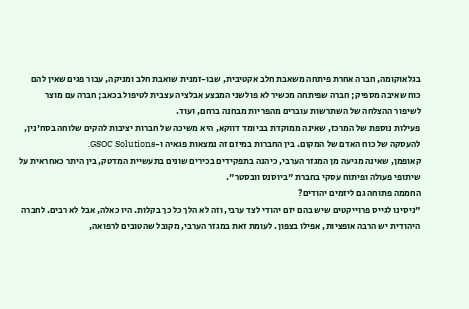בגלאוקומה, חברה אחרת פיתחה משאבת חלב אקטיבית, שבו-זמנית שואבת חלב ומניקה, עבור פגים שאין להם כוח שאיבה מספיק; חברה שפיתחה מכשיר לא פולשני המבצע אבלציה עצבית לטיפול בכאב; חברה עם מוצר לשיפור ההצלחה של השתרשות עוברים מהפריות מבחנה ברחם, ועוד.
פעילות נוספת של המרכז, שאינה ממוקדת בביומד דווקא, היא משיכה של חברות יציבות להקים שלוחה בסח'נין, להעסקה של כוח האדם של המקום. בין החברות במיזם זה נמצאות פגאיה ו-GSOC Solutions.
קאופמן, שאינה מגיעה מן המגזר הערבי, כיהנה בתפקידים בכירים שונים בתעשיית המדטק, בין היתר כאחראית על שיתופי פעולה ופיתוח עסקי בחברת "ביוסנס וובסטר".
החממה פתוחה גם ליזמים יהודים?
"ניסינו לגייס פרוייקטים שיש בהם יזם יהודי לצד ערבי, וזה לא הלך כל כך בקלות. היו כאלה, אבל לא רבים. לחברה היהודית יש הרבה אופציות, אפילו בצפון. לעומת זאת במגזר הערבי, מקובל שהטובים לרפואה,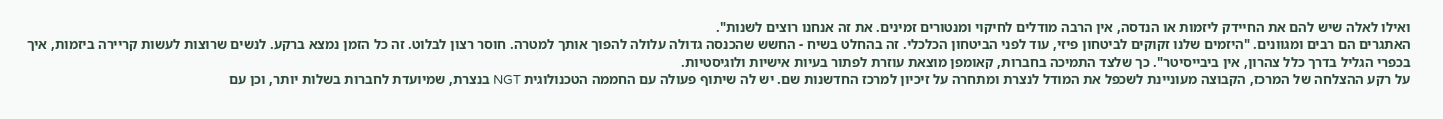ואילו לאלה שיש להם את החיידק ליזמות או הנדסה, אין הרבה מודלים לחיקוי ומנטורים זמינים. את זה אנחנו רוצים לשנות".
האתגרים הם רבים ומגוונים. "היזמים שלנו זקוקים לביטחון פיזי, עוד לפני הביטחון הכלכלי. זה בהחלט בשיח - החשש שהכנסה גדולה עלולה להפוך אותך למטרה. חוסר רצון לבלוט. זה כל הזמן נמצא ברקע. לנשים שרוצות לעשות קריירה ביזמות, איך בכפרי הגליל בדרך כלל צהרון, אין ביבייסיטר". כך שלצד התמיכה בחברות, קאומפן מוצאת עוזרת לפתור בעיות אישיות ולוגיסטיות.
על רקע ההצלחה של המרכז, הקבוצה מעוניינת לשכפל את המודל לנצרת ומתחרה על זיכיון למרכז החדשנות שם. יש לה שיתוף פעולה עם החממה הטכנולוגית NGT בנצרת, שמיועדת לחברות בשלות יותר, וכן עם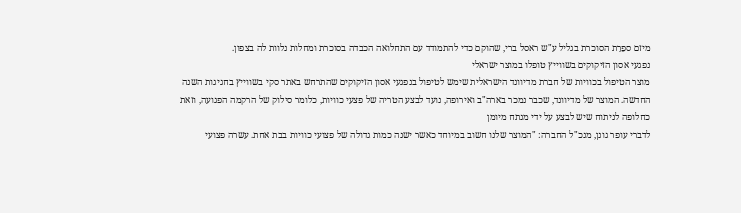מיזם ספֵרֵת הסוכרת בגליל ע"ש ראסל ברי, שהוקם כדי להתמודד עם התחלואה הכבדה בסוכרת ומחלות נלוות לה בצפון.
נפגעי אסון הזיקוקים בשווייץ טופלו במוצר ישראלי
מוצר הטיפול בכוויות של חברת מדיוונד הישראלית שימש לטיפול בנפגעי אסון הזיקוקים שהתרחש באתר סקי בשווייץ בחגיגות השנה החדשה. המוצר של מדיוונד, שכבר נמכר בארה"ב ואירופה, נועד לבצע הטריה של פצעי כוויות, כלומר סילוק של הרקמה הפגועה, וזאת כחלופה לניתוח שיש לבצע על ידי מנתח מיומן
לדברי עופר גונן, מנכ"ל החברה: "המוצר שלנו חשוב במיוחד כאשר ישנה כמות גדולה של פצועי כוויות בבת אחת. עשרה פצועי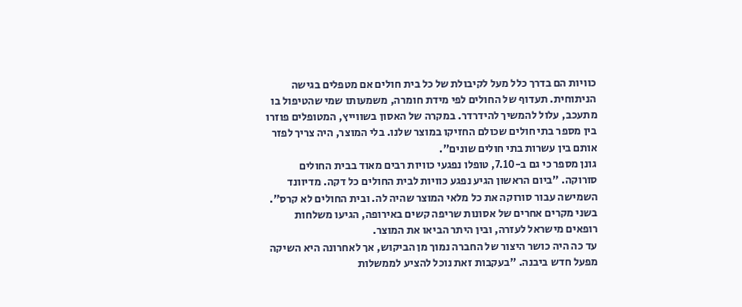כוויות הם בדרך כלל מעל לקיבולת של כל בית חולים אם מטפלים בגישה הניתוחית. תעדוף של החולים לפי מידת חומרה, משמעותו שמי שהטיפול בו מתעכב, עלול להמשיך להידרדר. במקרה של האסון בשווייץ, המטופלים פוזרו בין מספר בתי חולים שכולם החזיקו במוצר שלנו. בלי המוצר, היה צריך לפזר אותם בין עשרות בתי חולים שונים".
גונן מספר כי גם ב-7.10, טופלו נפגעי כוויות רבים מאוד בבית החולים סורוקה. "ביום הראשון הגיע נפגע כוויות לבית החולים כל דקה. מדיוונד השמישה עבור סורוקה את כל מלאי המוצר שהיה לה. ובית החולים לא קרס". בשני מקרים אחרים של אסונות שריפה קשים באירופה, הגיעו משלחות רופאים מישראל לעזרה, ובין היתר הביאו את המוצר.
עד כה היה כושר היצור של החברה נמוך מן הביקוש, אך לאחרונה היא השיקה מפעל חדש ביבנה. "בעקבות זאת נוכל להציע לממשלות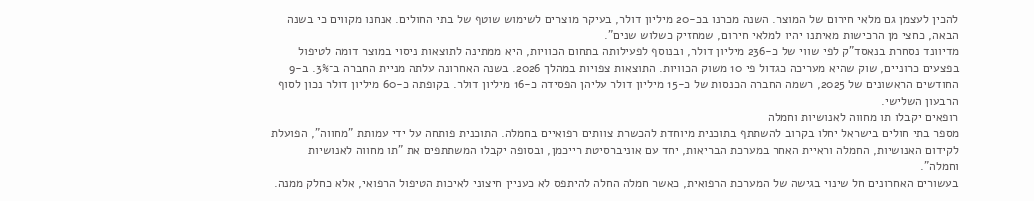להכין לעצמן גם מלאי חירום של המוצר. השנה מכרנו בכ-20 מיליון דולר, בעיקר מוצרים לשימוש שוטף של בתי החולים. אנחנו מקווים כי בשנה הבאה, כחצי מן הרכישות מאיתנו יהיו למלאי חירום, שמחזיק כשלוש שנים".
מדיוונד נסחרת בנאסד"ק לפי שווי של כ-236 מיליון דולר, ובנוסף לפעילותה בתחום הכוויות, היא ממתינה לתוצאות ניסוי במוצר דומה לטיפול בפצעים כרוניים, שוק שהיא מעריכה כגדול פי 10 משוק הכוויות. התוצאות צפויות במהלך 2026. בשנה האחרונה עלתה מניית החברה ב־3%. ב-9 החודשים הראשונים של 2025, רשמה החברה הכנסות של כ-15 מיליון דולר עליהן הפסידה כ-16 מיליון דולר. בקופתה כ-60 מיליון דולר נכון לסוף הרבעון השלישי.
רופאים יקבלו תו מחווה לאנושיות וחמלה
מספר בתי חולים בישראל יחלו בקרוב להשתתף בתוכנית מיוחדת להכשרת צוותים רפואיים בחמלה. התוכנית פותחה על ידי עמותת "מחווה", הפועלת לקידום האנושיות, החמלה וראיית האחר במערכת הבריאות, יחד עם אוניברסיטת רייכמן, ובסופה יקבלו המשתתפים את "תו מחווה לאנושיות וחמלה".
בעשורים האחרונים חל שינוי בגישה של המערכת הרפואית, כאשר חמלה החלה להיתפס לא כעניין חיצוני לאיכות הטיפול הרפואי, אלא כחלק ממנה.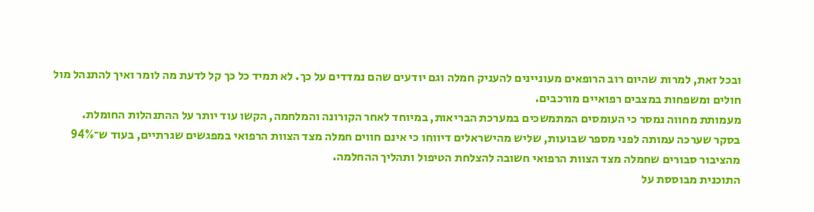ובכל זאת, למרות שהיום רוב הרופאים מעוניינים להעניק חמלה וגם יודעים שהם נמדדים על כך. לא תמיד כל כך קל לדעת מה לומר ואיך להתנהל מול חולים ומשפחות במצבים רפואיים מורכבים.
מעמותת מחווה נמסר כי העומסים המתמשכים במערכת הבריאות, במיוחד לאחר הקורונה והמלחמה, הקשו עוד יותר על ההתנהלות החומלת.
בסקר שערכה עמותה לפני מספר שבועות, שליש מהישראלים דיווחו כי אינם חווים חמלה מצד הצוות הרפואי במפגשים שגרתיים, בעוד ש־94% מהציבור סבורים שחמלה מצד הצוות הרפואי חשובה להצלחת הטיפול ותהליך ההחלמה.
התוכנית מבוססת על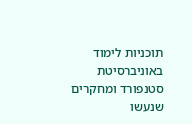תוכניות לימוד באוניברסיטת סטנפורד ומחקרים שנעשו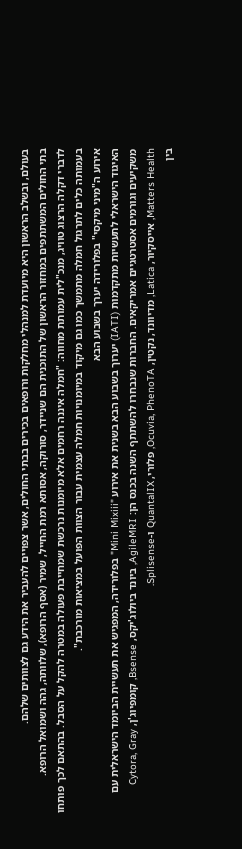בעולם, ובשלב הראשון היא מיועדת למנהלי מחלקות ורופאים בכירים בבתי החולים, אשר צפויים להעביר את הידע גם לצוותים שלהם.
בתי החולים המשתתפים במחזור הראשון של התוכנית הם שניידר, סורוקה, אסותא רמת החייל, שמיר (אסף הרופא), שלוותה, גהה ושמואל הרופא.
לדברי דקלה הרצוג טוויג, מנכ"לית עמותת מחווה: "חמלה איננה רחמים אלא מיומנות נרכשת שמחייבת פעולה במטרה להקל על הסבל. בהתאם לכך פותחו בעמותה כלים לתרגול חמלה מתמשך כמו גם מיקוד במיומנויות חמלה עצמית עבור הצוות הפועל במציאות מורכבת".
אירוע ה"מיני מיקסי" בפלורידה יערך בשבוע הבא
האיגוד הישראלי לתעשיות מתקדמות (IATI) יערוך בשבוע הבא בשנית את אירוע "Mini Mixiii" בפלורידה, המפגיש את תעשיית הביומד הישראלית עם משקיעים וגורמים אסטרטגיים אמריקאים. החברות שנבחרו להשתתף השנה בכנס הן: AgileMRI, ביונד ביולוג'יקס, Bsense, קומפיוג'ן, Cytora, Gray Matters Health, אייסקיור, Latica, מדיוונד, נקטין, Ocuvia, PhenoTA, פלורי, QuantalIX ו-Splisense.
בין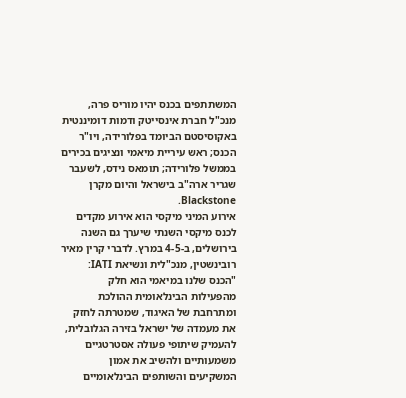המשתתפים בכנס יהיו מוריס פרה, מנכ"ל חברת אינסייטק ודמות דומיננטית באקוסיסטם הביומד בפלורידה, ויו"ר הכנס; ראש עיריית מיאמי ונציגים בכירים בממשל פלורידה; תומאס נידס, לשעבר שגריר ארה"ב בישראל והיום מקרן Blackstone.
אירוע המיני מיקסי הוא אירוע מקדים לכנס מיקסי השנתי שיערך גם השנה בירושלים, ב-4-5 במרץ. לדברי קרין מאיר רובינשטין, מנכ"לית ונשיאת IATI: "הכנס שלנו במיאמי הוא חלק מהפעילות הבינלאומית ההולכת ומתרחבת של האיגוד, שמטרתה לחזק את מעמדה של ישראל בזירה הגלובלית, להעמיק שיתופי פעולה אסטרטגיים משמעותיים ולהשיב את אמון המשקיעים והשותפים הבינלאומיים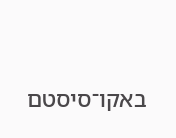באקו־סיסטם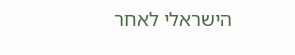הישראלי לאחר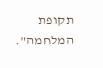תקופת המלחמה".